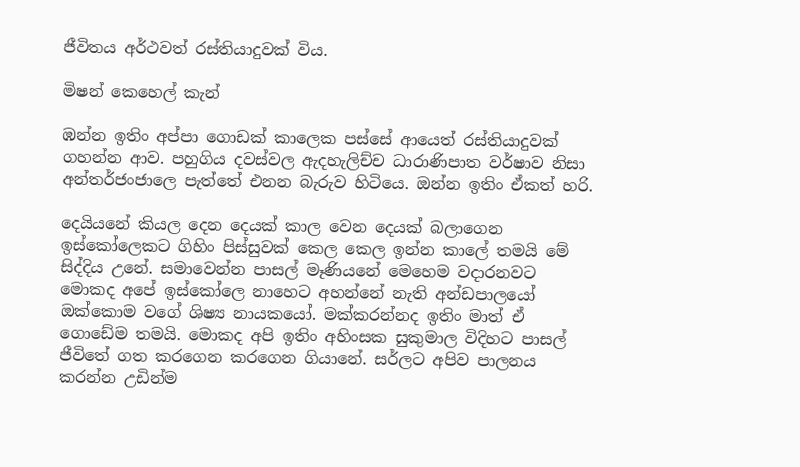ජීවිතය අර්ථවත් රස්තියාදුවක් විය.

මිෂන් කෙහෙල් කැන්

ඹන්න ඉතිං අප්පා ගොඩක් කාලෙක පස්සේ ආයෙත් රස්තියාදුවක් ගහන්න ආව. පහුගිය දවස්වල ඇදහැලිච්ච ධාරාණිපාත වර්ෂාව නිසා අන්තර්ජංජාලෙ පැත්තේ එනන බැරුව හිටියෙ. ඔන්න ඉතිං ඒකත් හරි.

දෙයියනේ කියල දෙන දෙයක් කාල වෙන දෙයක් බලාගෙන ඉස්කෝලෙකට ගිහිං පිස්සුවක් කෙල කෙල ඉන්න කාලේ තමයි මේ සිද්දිය උනේ. සමාවෙන්න පාසල් මෑණියනේ මෙහෙම වදාරනවට මොකද අපේ ඉස්කෝලෙ නාහෙට අහන්නේ නැති අන්ඩපාලයෝ ඔක්කොම වගේ ශිෂ්‍ය නායකයෝ. මක්කරන්නද ඉතිං මාත් ඒ ගොඩේම තමයි. මොකද අපි ඉතිං අහිංසක සුකුමාල විදිහට පාසල් ජීවිතේ ගත කරගෙන කරගෙන ගියානේ. සර්ලට අපිව පාලනය කරන්න උඩින්ම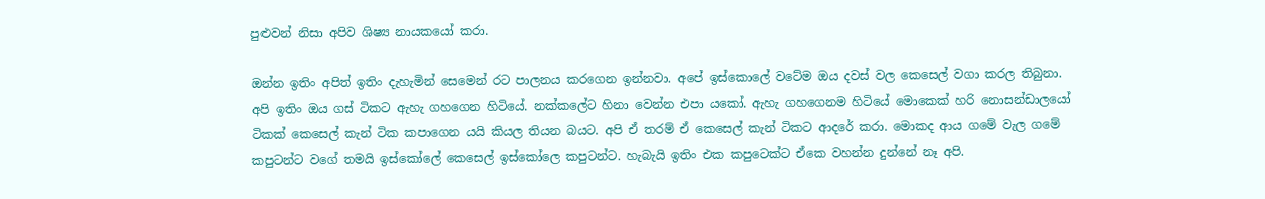පුළුවන් නිසා අපිව ශිෂ්‍ය නායකයෝ කරා.

ඔන්න ඉතිං අපිත් ඉතිං දැහැමින් සෙමෙන් රට පාලනය කරගෙන ඉන්නවා. අපේ ඉස්කොලේ වටේම ඔය දවස් වල කෙසෙල් වගා කරල තිබුනා. අපි ඉතිං ඔය ගස් ටිකට ඇහැ ගහගෙන හිටියේ. නක්කලේට හිනා වෙන්න එපා යකෝ. ඇහැ ගහගෙනම හිටියේ මොකෙක් හරි නොසන්ඩාලයෝ ටිකක් කෙසෙල් කැන් ටික කපාගෙන යයි කියල තියන බයට. අපි ඒ තරම් ඒ කෙසෙල් කැන් ටිකට ආදරේ කරා. මොකද ආය ගමේ වැල ගමේ කපුටන්ට වගේ තමයි ඉස්කෝලේ කෙසෙල් ඉස්කෝලෙ කපුටන්ට. හැබැයි ඉතිං එක කපුටෙක්ට ඒකෙ වහන්න දුන්නේ නෑ අපි.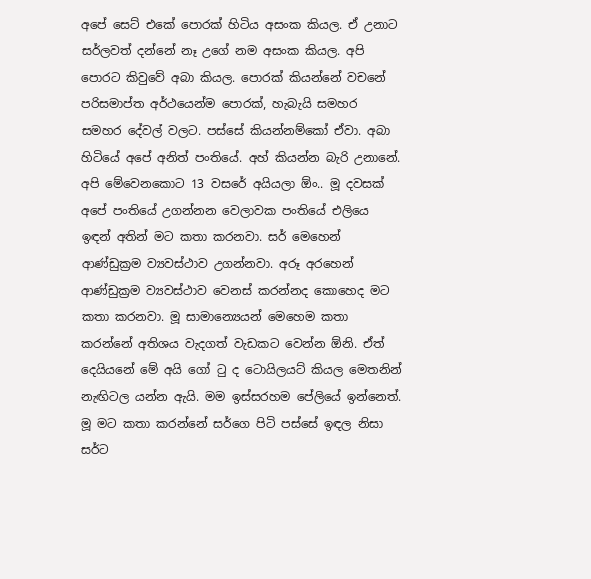අපේ සෙට් එකේ පොරක් හිටිය අසංක කියල. ඒ උනාට සර්ලවත් දන්නේ නෑ උගේ නම අසංක කියල. අපි පොරට කිවුවේ අබා කියල. පොරක් කියන්නේ වචනේ පරිසමාප්ත අර්ථයෙන්ම පොරක්, හැබැයි සමහර සමහර දේවල් වලට. පස්සේ කියන්නම්කෝ ඒවා. අබා හිටියේ අපේ අනිත් පංතියේ. අහ් කියන්න බැරි උනානේ. අපි මේවෙනකොට 13 වසරේ අයියලා ඕං.. මූ දවසක් අපේ පංතියේ උගන්නන වෙලාවක පංතියේ එලියෙ ඉඳන් අතින් මට කතා කරනවා. සර් මෙහෙන් ආණ්ඩුක්‍රම ව්‍යවස්ථාව උගන්නවා. අරූ අරහෙන් ආණ්ඩුක්‍රම ව්‍යවස්ථාව වෙනස් කරන්නද කොහෙද මට කතා කරනවා. මූ සාමාන්‍යෙයන් මෙහෙම කතා කරන්නේ අතිශය වැදගත් වැඩකට වෙන්න ඕනි. ඒත් දෙයියනේ මේ අයි ගෝ ටු ද ටොයිලයට් කියල මෙතනින් නැඟිටල යන්න ඇයි. මම ඉස්සරහම පේලියේ ඉන්නෙත්. මූ මට කතා කරන්නේ සර්ගෙ පිටි පස්සේ ඉඳල නිසා සර්ට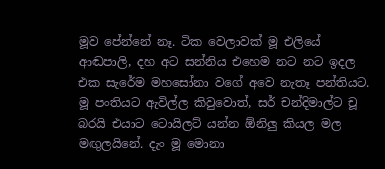මූව පේන්නේ නෑ. ටික වෙලාවක් මූ එලියේ ආඬපාලි, දහ අට සන්නිය එහෙම නට නට ඉදල එක සැරේම මහසෝනා වගේ අවෙ නැතෑ පන්තියට. මූ පංතියට ඇවිල්ල කිවුවොත්, සර් චන්දිමාල්ට චූ බරයි එයාට ටොයිලට් යන්න ඕනිලු කියල මල මඟුලයිනේ. දැං මූ මොනා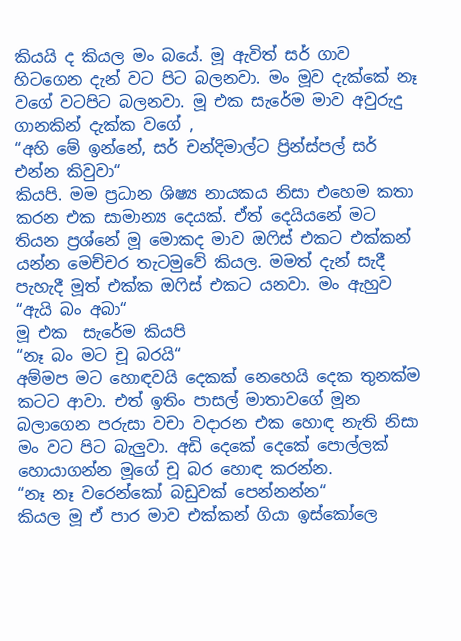කියයි ද කියල මං බයේ. මූ ඇවිත් සර් ගාව හිටගෙන දැන් වට පිට බලනවා. මං මූව දැක්කේ නෑ වගේ වටපිට බලනවා. මූ එක සැරේම මාව අවුරුදු ගානකින් දැක්ක වගේ ,
“අහි මේ ඉන්නේ, සර් චන්දිමාල්ට ප්‍රින්ස්පල් සර් එන්න කිවුවා“
කියපි. මම ප්‍රධාන ශිෂ්‍ය නායකය නිසා එහෙම කතා කරන එක සාමාන්‍ය දෙයක්. ඒත් දෙයියනේ මට තියන ප්‍රශ්නේ මූ මොකද මාව ඔෆිස් එකට එක්කන් යන්න මෙච්චර තැටමුවේ කියල. මමත් දැන් සැදී පැහැදී මූත් එක්ක ඔෆිස් එකට යනවා. මං ඇහුව
“ඇයි බං අබා“
මූ එක  සැරේම කියපි
“නෑ බං මට චූ බරයි“
අම්මප මට හොඳවයි දෙකක් නෙහෙයි දෙක තුනක්ම කටට ආවා. එත් ඉතිං පාසල් මාතාවගේ මූන බලාගෙන පරුසා වචා වදාරන එක හොඳ නැති නිසා මං වට පිට බැලුවා. අඩි දෙකේ දෙකේ පොල්ලක් හොයාගන්න මූගේ චූ බර හොඳ කරන්න.
“නෑ නෑ වරෙන්කෝ බඩුවක් පෙන්නන්න“
කියල මූ ඒ පාර මාව එක්කන් ගියා ඉස්කෝලෙ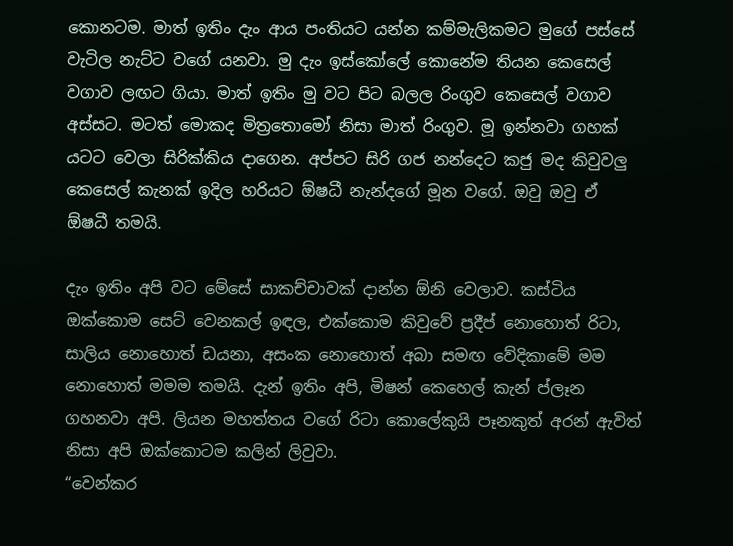කොනටම. මාත් ඉතිං දැං ආය පංතියට යන්න කම්මැලිකමට මුගේ පස්සේ වැටිල නැට්ට වගේ යනවා. මු දැං ඉස්කෝලේ කොනේම තියන කෙසෙල් වගාව ලඟට ගියා. මාත් ඉතිං මු වට පිට බලල රිංගුව කෙසෙල් වගාව අස්සට. මටත් මොකද මිත්‍රතොමෝ නිසා මාත් රිංගුව. මූ ඉන්නවා ගහක් යටට වෙලා සිරික්කිය දාගෙන. අප්පට සිරි ගජ නන්දෙට කජු මද කිවුවලු කෙසෙල් කැනක් ඉදිල හරියට ඕෂධී නැන්දගේ මූන වගේ. ඔවු ඔවු ඒ ඕෂධී තමයි.

දැං ඉතිං අපි වට මේසේ සාකච්චාවක් දාන්න ඕනි වෙලාව. කස්ටිය ඔක්කොම සෙට් වෙනකල් ඉඳල, එක්කොම කිවුවේ ප්‍රදීප් නොහොත් රිටා, සාලිය නොහොත් ඩයනා, අසංක නොහොත් අබා සමඟ වේදිකාමේ මම නොහොත් මමම තමයි. දැන් ඉතිං අපි, මිෂන් කෙහෙල් කැන් ප්ලෑන ගහනවා අපි. ලියන මහත්තය වගේ රිටා කොලේකුයි පෑනකුත් අරන් ඇවිත් නිසා අපි ඔක්කොටම කලින් ලිවුවා.
“වෙන්කර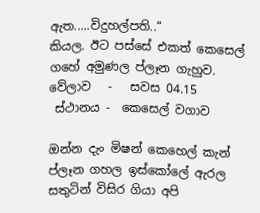ඇත.....විදුහල්පති..“
කියල. ඊට පස්සේ එකත් කෙසෙල් ගහේ අමුණල ප්ලෑන ගැහුව.
වේලාව   -   සවස 04.15
 ස්ථානය -  කෙසෙල් වගාව

ඔන්න දැං මිෂන් කෙහෙල් කැන් ප්ලෑන ගහල ඉස්කෝලේ ඇරල සතුටින් විසිර ගියා අපි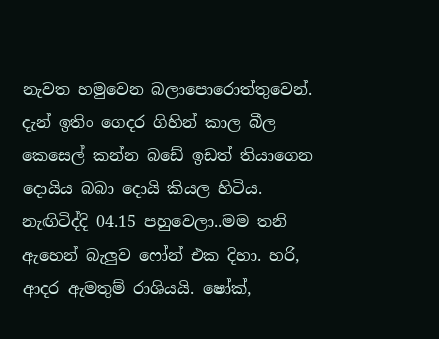නැවත හමුවෙන බලාපොරොත්තුවෙන්. දැන් ඉතිං ගෙදර ගිහින් කාල බීල කෙසෙල් කන්න බඩේ ඉඩත් තියාගෙන දොයිය බබා දොයි කියල හිටිය. නැඟිටිද්දි 04.15 පහුවෙලා..මම තනි ඇහෙන් බැලුව ෆෝන් එක දිහා. හරි, ආදර ඇමතුම් රාශියයි. ෂෝක්,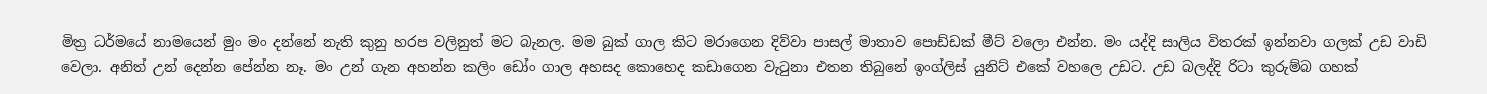මිත්‍ර ධර්මයේ නාමයෙන් මුං මං දන්නේ නැති කුනු හරප වලිනුත් මට බැනල. මම බුක් ගාල කිට මරාගෙන දිව්වා පාසල් මාතාව පොඩ්ඩක් මීට් වලො එන්න. මං යද්දි සාලිය විතරක් ඉන්නවා ගලක් උඩ වාඩි වෙලා. අනිත් උන් දෙන්න පේන්න නෑ. මං උන් ගැන අහන්න කලිං ඩෝං ගාල අහසද කොහෙද කඩාගෙන වැටුනා එතන තිබුනේ ඉංග්ලිස් යුනිට් එකේ වහලෙ උඩට. උඩ බලද්දි රිටා කුරුම්බ ගහක්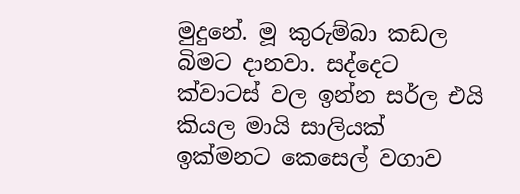මුදුනේ. මූ කුරුම්බා කඩල බිමට දානවා. සද්දෙට ක්වාටස් වල ඉන්න සර්ල එයි කියල මායි සාලියක් ඉක්මනට කෙසෙල් වගාව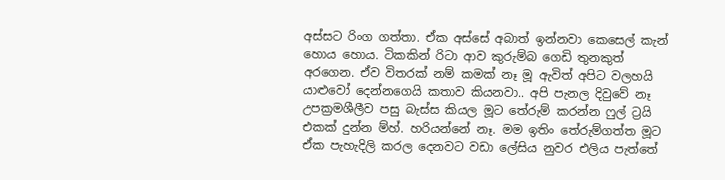අස්සට රිංග ගත්තා. ඒක අස්සේ අබාත් ඉන්නවා කෙසෙල් කැන් හොය හොය. ටිකකින් රිටා ආව කුරුම්බ ගෙඩි තුනකුත් අරගෙන. ඒව විතරක් නම් කමක් නෑ මූ ඇවිත් අපිට වලහයි යාළුවෝ දෙන්නගෙයි කතාව කියනවා.. අපි පැනල දිවුවේ නෑ උපක්‍රමශීලීව පසු බැස්ස කියල මූට තේරුම් කරන්න ෆුල් ට්‍රයි එකක් දුන්න ම්හ්. හරියන්නේ නෑ. මම ඉතිං තේරුම්ගත්ත මූට ඒක පැහැදිලි කරල දෙනවට වඩා ලේසිය නුවර එලිය පැත්තේ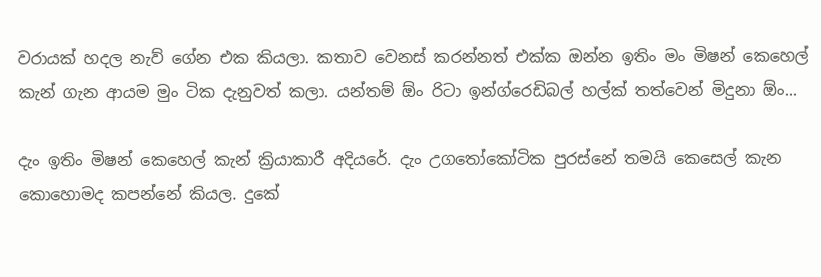වරායක් හදල නැව් ගේන එක කියලා. කතාව වෙනස් කරන්නත් එක්ක ඔන්න ඉතිං මං මිෂන් කෙහෙල් කැන් ගැන ආයම මුං ටික දැනුවත් කලා. යන්තම් ඕං රිටා ඉන්ග්රෙඩිබල් හල්ක් තත්වෙන් මිදුනා ඕං...

දැං ඉතිං මිෂන් කෙහෙල් කැන් ක්‍රියාකාරී අදියරේ. දැං උගතෝකෝටික පුරස්නේ තමයි කෙසෙල් කැන කොහොමද කපන්නේ කියල. දුකේ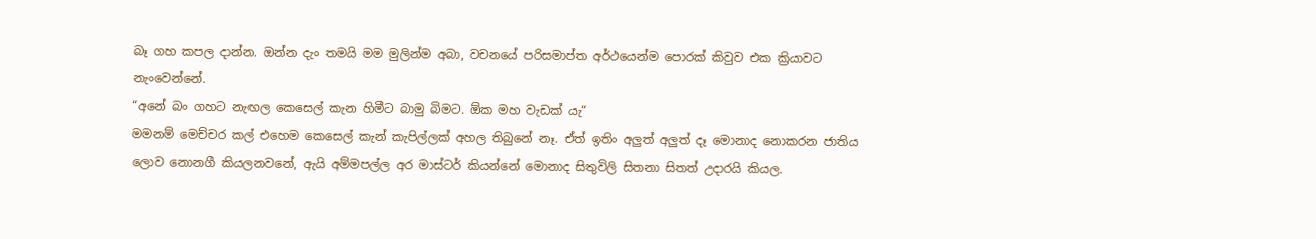බෑ ගහ කපල දාන්න. ඔන්න දැං තමයි මම මුලින්ම අබා, වචනයේ පරිසමාප්ත අර්ථයෙන්ම පොරක් කිවුව එක ක්‍රියාවට නැංවෙන්නේ.
“අනේ බං ගහට නැඟල කෙසෙල් කැන හිමීට බාමු බිමට. ඕක මහ වැඩක් යැ“
මමනම් මෙච්චර කල් එහෙම කෙසෙල් කැන් කැපිල්ලක් අහල තිබුනේ නෑ. ඒත් ඉතිං අලුත් අලුත් දෑ මොනාද නොකරන ජාතිය ලොව නොනගී කියලනවනේ, ඇයි අම්මපල්ල අර මාස්ටර් කියන්නේ මොනාද සිතුවිලි සිතනා සිතත් උදාරයි කියල.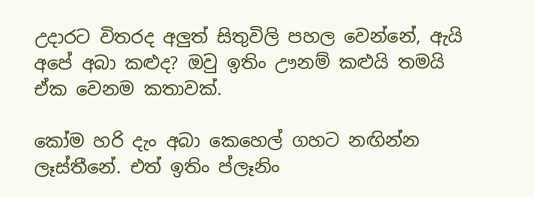උදාරට විතරද අලුත් සිතුවිලි පහල වෙන්නේ, ඇයි අපේ අබා කළුද? ඔවු ඉතිං ඌනම් කළුයි තමයි ඒක වෙනම කතාවක්.

කෝම හරි දැං අබා කෙහෙල් ගහට නඟින්න ලෑස්තීනේ. එත් ඉතිං ප්ලෑනිං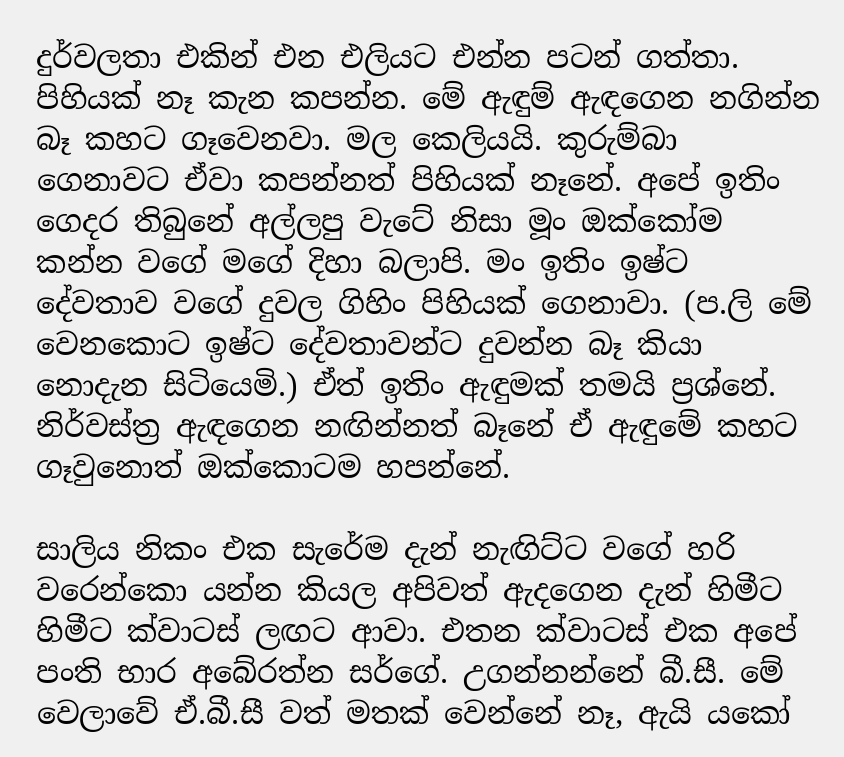දුර්වලතා එකින් එන එලියට එන්න පටන් ගත්තා. පිහියක් නෑ කැන කපන්න. මේ ඇඳුම් ඇඳගෙන නගින්න බෑ කහට ගෑවෙනවා. මල කෙලියයි. කුරුම්බා ගෙනාවට ඒවා කපන්නත් පිහියක් නෑනේ. අපේ ඉතිං ගෙදර තිබුනේ අල්ලපු වැටේ නිසා මූං ඔක්කෝම කන්න වගේ මගේ දිහා බලාපි. මං ඉතිං ඉෂ්ට දේවතාව වගේ දුවල ගිහිං පිහියක් ගෙනාවා. (ප.ලි මේ වෙනකොට ඉෂ්ට දේවතාවන්ට දුවන්න බෑ කියා නොදැන සිටියෙමි.) ඒත් ඉතිං ඇඳුමක් තමයි ප්‍රශ්නේ. නිර්වස්ත්‍ර ඇඳගෙන නඟින්නත් බෑනේ ඒ ඇඳුමේ කහට ගෑවුනොත් ඔක්කොටම හපන්නේ.

සාලිය නිකං එක සැරේම දැන් නැඟිට්ට වගේ හරි වරෙන්කො යන්න කියල අපිවත් ඇදගෙන දැන් හිමීට හිමීට ක්වාටස් ලඟට ආවා. එතන ක්වාටස් එක අපේ පංති භාර අබේරත්න සර්ගේ. උගන්නන්නේ බී.සී. මේ වෙලාවේ ඒ.බී.සී වත් මතක් වෙන්නේ නෑ, ඇයි යකෝ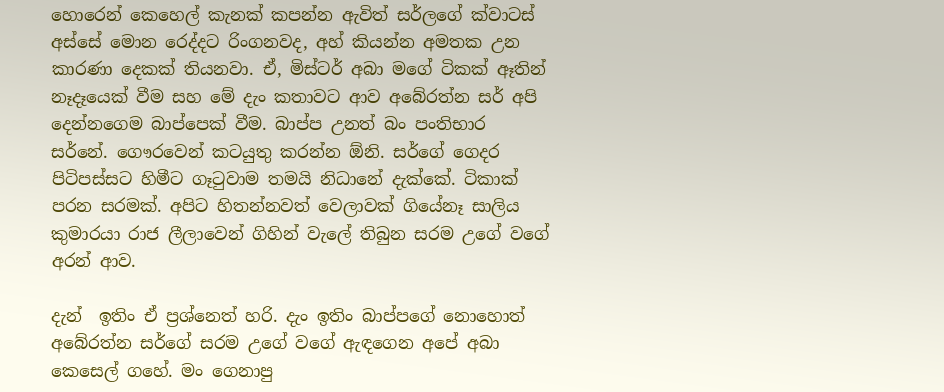හොරෙන් කෙහෙල් කැනක් කපන්න ඇවිත් සර්ලගේ ක්වාටස් අස්සේ මොන රෙද්දට රිංගනවද, අහ් කියන්න අමතක උන කාරණා දෙකක් තියනවා. ඒ, මිස්ටර් අබා මගේ ටිකක් ඈතින් නෑදෑයෙක් වීම සහ මේ දැං කතාවට ආව අබේරත්න සර් අපි දෙන්නගෙම බාප්පෙක් වීම. බාප්ප උනත් බං පංතිභාර සර්නේ. ගෞරවෙන් කටයුතු කරන්න ඕනි. සර්ගේ ගෙදර පිටිපස්සට හිමීට ගෑටුවාම තමයි නිධානේ දැක්කේ. ටිකාක් පරන සරමක්. අපිට හිතන්නවත් වෙලාවක් ගියේනෑ සාලිය කුමාරයා රාජ ලීලාවෙන් ගිහින් වැලේ තිබුන සරම උගේ වගේ අරන් ආව.

දැන්  ඉතිං ඒ ප්‍රශ්නෙත් හරි. දැං ඉතිං බාප්පගේ නොහොත් අබේරත්න සර්ගේ සරම උගේ වගේ ඇඳගෙන අපේ අබා කෙසෙල් ගහේ. මං ගෙනාපු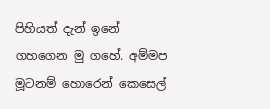පිහියත් දැන් ඉනේ ගහගෙන මු ගහේ. අම්මප මූටනම් හොරෙන් කෙසෙල්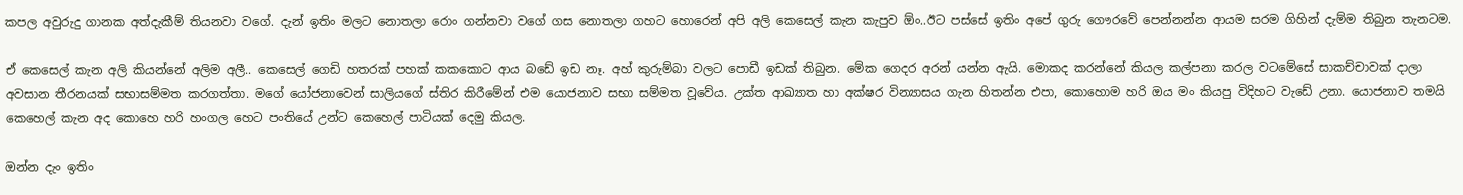කපල අවුරුදු ගානක අත්දැකීම් තියනවා වගේ. දැන් ඉතිං මලට නොතලා රොං ගන්නවා වගේ ගස නොතලා ගහට හොරෙන් අපි අලි කෙසෙල් කැන කැපුව ඕං..ඊට පස්සේ ඉතිං අපේ ගුරු ගෞරවේ පෙන්නන්න ආයම සරම ගිහින් දැම්ම තිබුන තැනටම.

ඒ කෙසෙල් කැන අලි කියන්නේ අලිම අලී.. කෙසෙල් ගෙඩි හතරක් පහක් කකකොට ආය බඩේ ඉඩ නෑ. අහ් කුරුම්බා වලට පොඩී ඉඩක් තිබුන. මේක ගෙදර අරන් යන්න ඇයි. මොකද කරන්නේ කියල කල්පනා කරල වටමේසේ සාකච්චාවක් දාලා අවසාන තීරනයක් සභාසම්මත කරගත්තා. මගේ යෝජනාවෙන් සාලියගේ ස්තිර කිරීමේන් එම යොජනාව සභා සම්මත වූවේය. උක්ත ආඛ්‍යාත හා අක්ෂර වින්‍යාසය ගැන හිතන්න එපා, කොහොම හරි ඔය මං කියපු විදිහට වැඩේ උනා. යොජනාව තමයි කෙහෙල් කැන අද කොහෙ හරි හංගල හෙට පංතියේ උන්ට කෙහෙල් පාටියක් දෙමු කියල.

ඔන්න දැං ඉතිං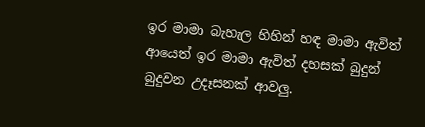ඉර මාමා බැහැල හිහින් හඳ මාමා ඇවිත් ආයෙත් ඉර මාමා ඇවිත් දහසක් බුදුන් බුදුවන උදෑසනක් ආවලු.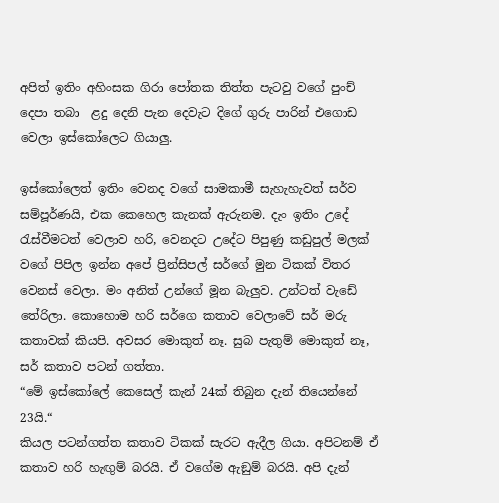අපිත් ඉතිං අහිංසක ගිරා පෝතක තිත්ත පැටවු වගේ පුංච් දෙපා තබා  ළදු දෙනි පැන දෙවැට දිගේ ගුරු පාරින් එගොඩ වෙලා ඉස්කෝලෙට ගියාලු.

ඉස්කෝලෙත් ඉතිං වෙනද වගේ සාමකාමී සැහැහැවත් සර්ව සම්පූර්ණයි, එක කෙහෙල කැනක් ඇරුනම. දැං ඉතිං උදේ රැස්වීමටත් වෙලාව හරි, වෙනදට උදේට පිපුණු කඩුපුල් මලක් වගේ පිපිල ඉන්න අපේ ප්‍රින්සිපල් සර්ගේ මුන ටිකක් විතර වෙනස් වෙලා. මං අනිත් උන්ගේ මූන බැලුව. උන්ටත් වැඩේ තේරිලා. කොහොම හරි සර්ගෙ කතාව වෙලාවේ සර් මරු කතාවක් කියපි. අවසර මොකුත් නෑ. සුබ පැතුම් මොකුත් නෑ, සර් කතාව පටන් ගත්තා.
“මේ ඉස්කෝලේ කෙසෙල් කැන් 24ක් තිබුන දැන් තියෙන්නේ 23යි.“
කියල පටන්ගත්ත කතාව ටිකක් සැරට ඇදීල ගියා. අපිටනම් ඒ කතාව හරි හැඟුම් බරයි. ඒ වගේම ඇඞුම් බරයි. අපි දැන්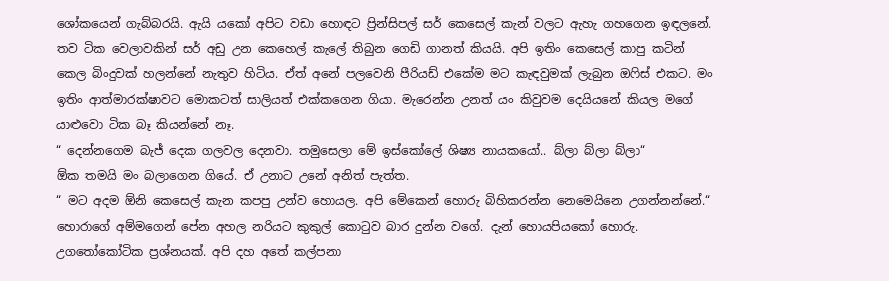ශෝකයෙන් ගැබ්බරයි. ඇයි යකෝ අපිට වඩා හොඳට ප්‍රින්සිපල් සර් කෙසෙල් කැන් වලට ඇහැ ගහගෙන ඉඳලනේ. තව ටික වෙලාවකින් සර් අඩු උන කෙහෙල් කැලේ තිබුන ගෙඩි ගානත් කියයි. අපි ඉතිං කෙසෙල් කාපු කටින් කෙල බිංදුවක් හලන්නේ නැතුව හිටිය. ඒත් අනේ පලවෙනි පීරියඩ් එකේම මට කැඳවුමක් ලැබුන ඔෆිස් එකට. මං ඉතිං ආත්මාරක්ෂාවට මොකටත් සාලියත් එක්කගෙන ගියා. මැරෙන්න උනත් යං කිවුවම දෙයියනේ කියල මගේ යාළුවො ටික බෑ කියන්නේ නෑ.
“ දෙන්නගෙම බැජ් දෙක ගලවල දෙනවා. තමුසෙලා මේ ඉස්කෝලේ ශිෂ්‍ය නායකයෝ.. බ්ලා බ්ලා බ්ලා“
ඕක තමයි මං බලාගෙන ගියේ. ඒ උනාට උනේ අනිත් පැත්ත.
“ මට අදම ඕනි කෙසෙල් කැන කපපු උන්ව හොයල. අපි මේකෙන් හොරු බිහිකරන්න නෙමෙයිනෙ උගන්නන්නේ.“
හොරාගේ අම්මගෙන් පේන අහල නරියට කුකුල් කොටුව බාර දුන්න වගේ. දැන් හොයපියකෝ හොරු. උගතෝකෝටික ප්‍රශ්නයක්. අපි දහ අතේ කල්පනා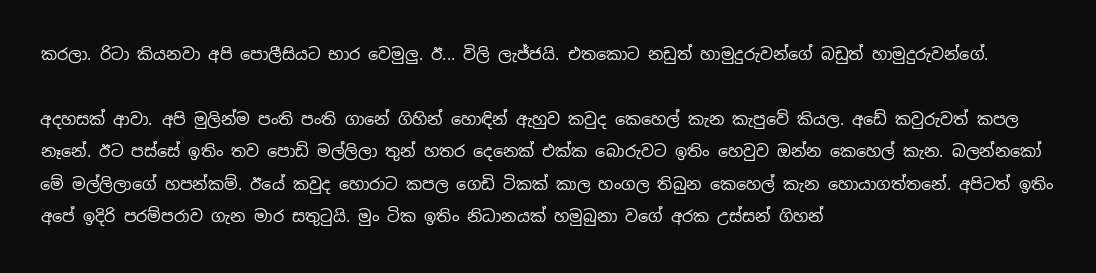කරලා. රිටා කියනවා අපි පොලීසියට භාර වෙමුලු. ඊ... විලි ලැජ්ජයි. එතකොට නඩුත් හාමුදුරුවන්ගේ බඩුත් හාමුදුරුවන්ගේ.

අදහසක් ආවා. අපි මුලින්ම පංති පංති ගානේ ගිහින් හොඳින් ඇහුව කවුද කෙහෙල් කැන කැපුවේ කියල. අඩේ කවුරුවත් කපල නෑනේ. ඊට පස්සේ ඉතිං තව පොඩි මල්ලිලා තුන් හතර දෙනෙක් එක්ක බොරුවට ඉතිං හෙවුව ඔන්න කෙහෙල් කැන. බලන්නකෝ මේ මල්ලිලාගේ හපන්කම්. ඊයේ කවුද හොරාට කපල ගෙඩි ටිකක් කාල හංගල තිබුන කෙහෙල් කැන හොයාගත්තනේ. අපිටත් ඉතිං අපේ ඉදිරි පරම්පරාව ගැන මාර සතුටුයි. මුං ටික ඉතිං නිධානයක් හමුබුනා වගේ අරක උස්සන් ගිහන්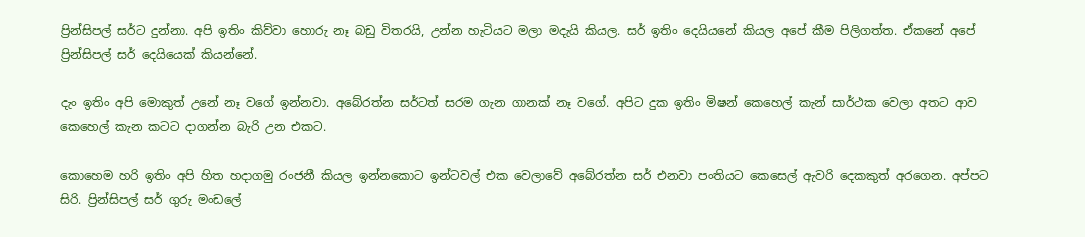ප්‍රින්සිපල් සර්ට දුන්නා. අපි ඉතිං කිව්වා හොරු නෑ බඩු විතරයි, උන්න හැටියට මලා මදැයි කියල. සර් ඉතිං දෙයියනේ කියල අපේ කීම පිලිගත්ත. ඒකනේ අපේ ප්‍රින්සිපල් සර් දෙයියෙක් කියන්නේ.

දැං ඉතිං අපි මොකුත් උනේ නෑ වගේ ඉන්නවා. අබේරත්න සර්ටත් සරම ගැන ගානක් නෑ වගේ. අපිට දුක ඉතිං මිෂන් කෙහෙල් කැන් සාර්ථක වෙලා අතට ආව කෙහෙල් කැන කටට දාගන්න බැරි උන එකට.

කොහෙම හරි ඉතිං අපි හිත හදාගමු රංජනී කියල ඉන්නකොට ඉන්ටවල් එක වෙලාවේ අබේරත්න සර් එනවා පංතියට කෙසෙල් ඇවරි දෙකකුත් අරගෙන. අප්පට සිරි. ප්‍රින්සිපල් සර් ගුරු මංඩලේ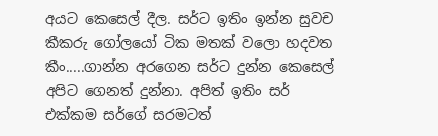අයට කෙසෙල් දීල. සර්ට ඉතිං ඉන්න සුවච කීකරු ගෝලයෝ ටික මතක් වලො හදවත කීං.....ගාන්න අරගෙන සර්ට දුන්න කෙසෙල් අපිට ගෙනත් දුන්නා. අපිත් ඉතිං සර් එක්කම සර්ගේ සරමටත්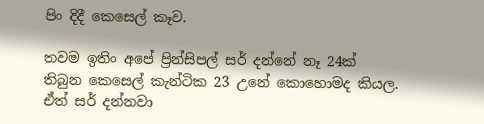පිං දිදී කෙසෙල් කෑව.

තවම ඉතිං අපේ ප්‍රින්සිපල් සර් දන්නේ නෑ 24ක් තිබුන කෙසෙල් කැන්ටික 23 උනේ කොහොමද කියල. ඒත් සර් දන්නවා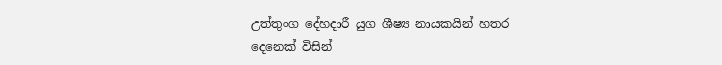උත්තුංග දේහදාරී යුග ශීෂ්‍ය නායකයින් හතර දෙනෙක් විසින්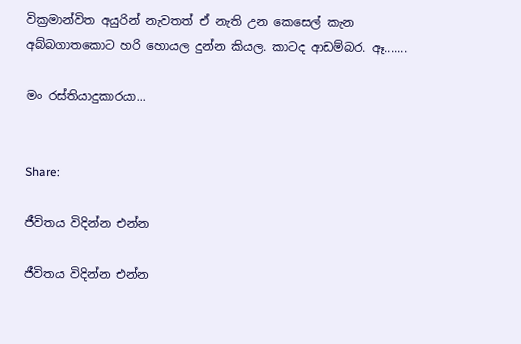වික්‍රමාන්විත අයුරින් නැවතත් ඒ නැති උන කෙසෙල් කැන අබ්බගාතකොට හරි හොයල දුන්න කියල. කාටද ආඩම්බර. ඈ.......

මං රස්තියාදුකාරයා...


Share:

ජීවිතය විදින්න එන්න

ජීවිතය විදින්න එන්න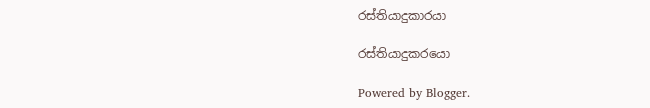රස්තියාදුකාරයා

රස්තියාදුකරයො

Powered by Blogger.